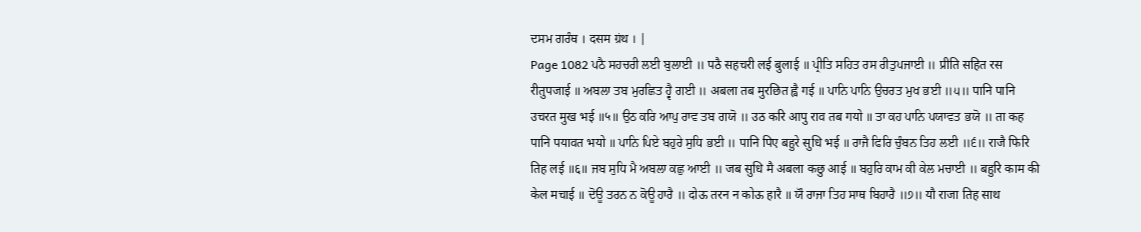ਦਸਮ ਗਰੰਥ । दसम ग्रंथ । |
Page 1082 ਪਠੈ ਸਹਚਰੀ ਲਈ ਬੁਲਾਈ ॥ पठै सहचरी लई बुलाई ॥ ਪ੍ਰੀਤਿ ਸਹਿਤ ਰਸ ਰੀਤੁਪਜਾਈ ॥ प्रीति सहित रस रीतुपजाई ॥ ਅਬਲਾ ਤਬ ਮੁਰਛਿਤ ਹ੍ਵੈ ਗਈ ॥ अबला तब मुरछित ह्वै गई ॥ ਪਾਨਿ ਪਾਨਿ ਉਚਰਤ ਮੁਖ ਭਈ ॥੫॥ पानि पानि उचरत मुख भई ॥५॥ ਉਠ ਕਰਿ ਆਪੁ ਰਾਵ ਤਬ ਗਯੋ ॥ उठ करि आपु राव तब गयो ॥ ਤਾ ਕਹ ਪਾਨਿ ਪਯਾਵਤ ਭਯੋ ॥ ता कह पानि पयावत भयो ॥ ਪਾਨਿ ਪਿਏ ਬਹੁਰੇ ਸੁਧਿ ਭਈ ॥ पानि पिए बहुरे सुधि भई ॥ ਰਾਜੈ ਫਿਰਿ ਚੁੰਬਨ ਤਿਹ ਲਈ ॥੬॥ राजै फिरि तिह लई ॥६॥ ਜਬ ਸੁਧਿ ਮੈ ਅਬਲਾ ਕਛੁ ਆਈ ॥ जब सुधि मै अबला कछु आई ॥ ਬਹੁਰਿ ਕਾਮ ਕੀ ਕੇਲ ਮਚਾਈ ॥ बहुरि काम की केल मचाई ॥ ਦੋਊ ਤਰਨ ਨ ਕੋਊ ਹਾਰੈ ॥ दोऊ तरन न कोऊ हारै ॥ ਯੌ ਰਾਜਾ ਤਿਹ ਸਾਥ ਬਿਹਾਰੈ ॥੭॥ यौ राजा तिह साथ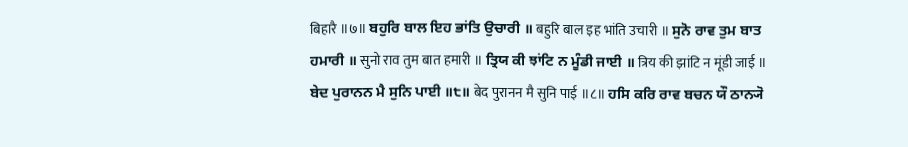बिहारै ॥७॥ ਬਹੁਰਿ ਬਾਲ ਇਹ ਭਾਂਤਿ ਉਚਾਰੀ ॥ बहुरि बाल इह भांति उचारी ॥ ਸੁਨੋ ਰਾਵ ਤੁਮ ਬਾਤ ਹਮਾਰੀ ॥ सुनो राव तुम बात हमारी ॥ ਤ੍ਰਿਯ ਕੀ ਝਾਂਟਿ ਨ ਮੂੰਡੀ ਜਾਈ ॥ त्रिय की झांटि न मूंडी जाई ॥ ਬੇਦ ਪੁਰਾਨਨ ਮੈ ਸੁਨਿ ਪਾਈ ॥੮॥ बेद पुरानन मै सुनि पाई ॥८॥ ਹਸਿ ਕਰਿ ਰਾਵ ਬਚਨ ਯੌ ਠਾਨ੍ਯੋ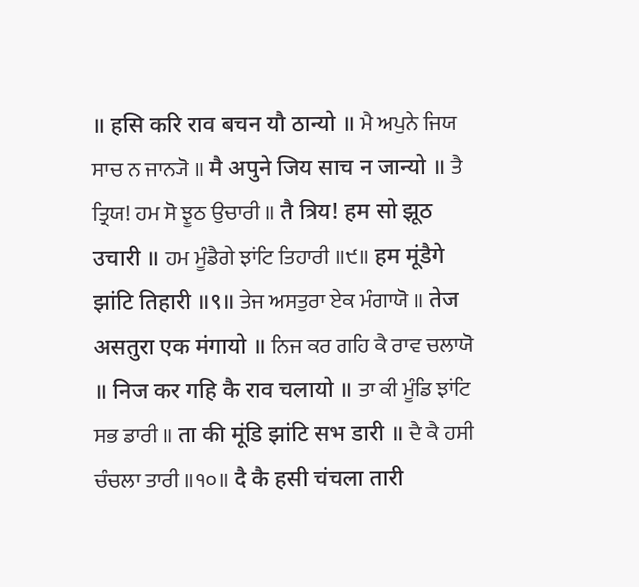॥ हसि करि राव बचन यौ ठान्यो ॥ ਮੈ ਅਪੁਨੇ ਜਿਯ ਸਾਚ ਨ ਜਾਨ੍ਯੋ ॥ मै अपुने जिय साच न जान्यो ॥ ਤੈ ਤ੍ਰਿਯ! ਹਮ ਸੋ ਝੂਠ ਉਚਾਰੀ ॥ तै त्रिय! हम सो झूठ उचारी ॥ ਹਮ ਮੂੰਡੈਗੇ ਝਾਂਟਿ ਤਿਹਾਰੀ ॥੯॥ हम मूंडैगे झांटि तिहारी ॥९॥ ਤੇਜ ਅਸਤੁਰਾ ਏਕ ਮੰਗਾਯੋ ॥ तेज असतुरा एक मंगायो ॥ ਨਿਜ ਕਰ ਗਹਿ ਕੈ ਰਾਵ ਚਲਾਯੋ ॥ निज कर गहि कै राव चलायो ॥ ਤਾ ਕੀ ਮੂੰਡਿ ਝਾਂਟਿ ਸਭ ਡਾਰੀ ॥ ता की मूंडि झांटि सभ डारी ॥ ਦੈ ਕੈ ਹਸੀ ਚੰਚਲਾ ਤਾਰੀ ॥੧੦॥ दै कै हसी चंचला तारी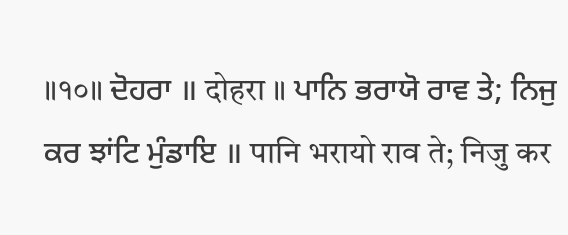॥१०॥ ਦੋਹਰਾ ॥ दोहरा ॥ ਪਾਨਿ ਭਰਾਯੋ ਰਾਵ ਤੇ; ਨਿਜੁ ਕਰ ਝਾਂਟਿ ਮੁੰਡਾਇ ॥ पानि भरायो राव ते; निजु कर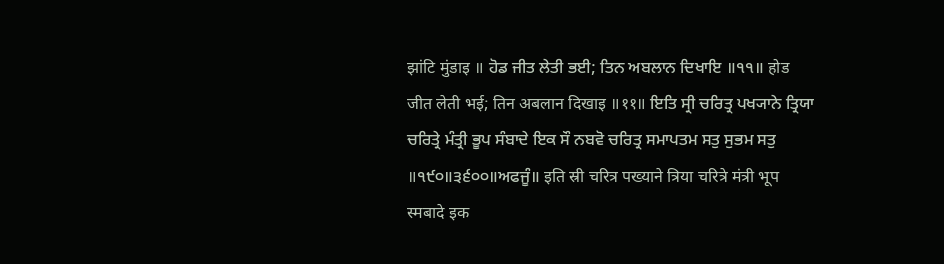झांटि मुंडाइ ॥ ਹੋਡ ਜੀਤ ਲੇਤੀ ਭਈ; ਤਿਨ ਅਬਲਾਨ ਦਿਖਾਇ ॥੧੧॥ होड जीत लेती भई; तिन अबलान दिखाइ ॥११॥ ਇਤਿ ਸ੍ਰੀ ਚਰਿਤ੍ਰ ਪਖ੍ਯਾਨੇ ਤ੍ਰਿਯਾ ਚਰਿਤ੍ਰੇ ਮੰਤ੍ਰੀ ਭੂਪ ਸੰਬਾਦੇ ਇਕ ਸੌ ਨਬਵੋ ਚਰਿਤ੍ਰ ਸਮਾਪਤਮ ਸਤੁ ਸੁਭਮ ਸਤੁ ॥੧੯੦॥੩੬੦੦॥ਅਫਜੂੰ॥ इति स्री चरित्र पख्याने त्रिया चरित्रे मंत्री भूप स्मबादे इक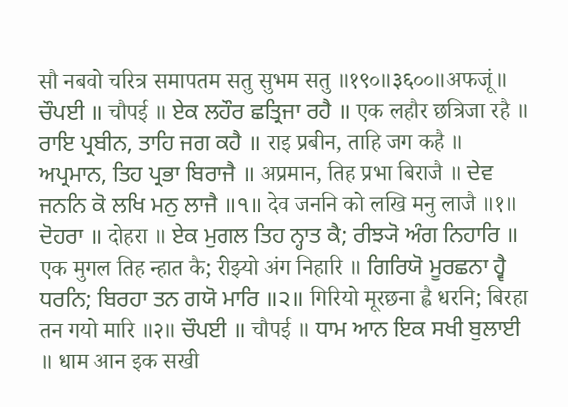सौ नबवो चरित्र समापतम सतु सुभम सतु ॥१९०॥३६००॥अफजूं॥ ਚੌਪਈ ॥ चौपई ॥ ਏਕ ਲਹੌਰ ਛਤ੍ਰਿਜਾ ਰਹੈ ॥ एक लहौर छत्रिजा रहै ॥ ਰਾਇ ਪ੍ਰਬੀਨ, ਤਾਹਿ ਜਗ ਕਹੈ ॥ राइ प्रबीन, ताहि जग कहै ॥ ਅਪ੍ਰਮਾਨ, ਤਿਹ ਪ੍ਰਭਾ ਬਿਰਾਜੈ ॥ अप्रमान, तिह प्रभा बिराजै ॥ ਦੇਵ ਜਨਨਿ ਕੋ ਲਖਿ ਮਨੁ ਲਾਜੈ ॥੧॥ देव जननि को लखि मनु लाजै ॥१॥ ਦੋਹਰਾ ॥ दोहरा ॥ ਏਕ ਮੁਗਲ ਤਿਹ ਨ੍ਹਾਤ ਕੈ; ਰੀਝ੍ਯੋ ਅੰਗ ਨਿਹਾਰਿ ॥ एक मुगल तिह न्हात कै; रीझ्यो अंग निहारि ॥ ਗਿਰਿਯੋ ਮੂਰਛਨਾ ਹ੍ਵੈ ਧਰਨਿ; ਬਿਰਹਾ ਤਨ ਗਯੋ ਮਾਰਿ ॥੨॥ गिरियो मूरछना ह्वै धरनि; बिरहा तन गयो मारि ॥२॥ ਚੌਪਈ ॥ चौपई ॥ ਧਾਮ ਆਨ ਇਕ ਸਖੀ ਬੁਲਾਈ ॥ धाम आन इक सखी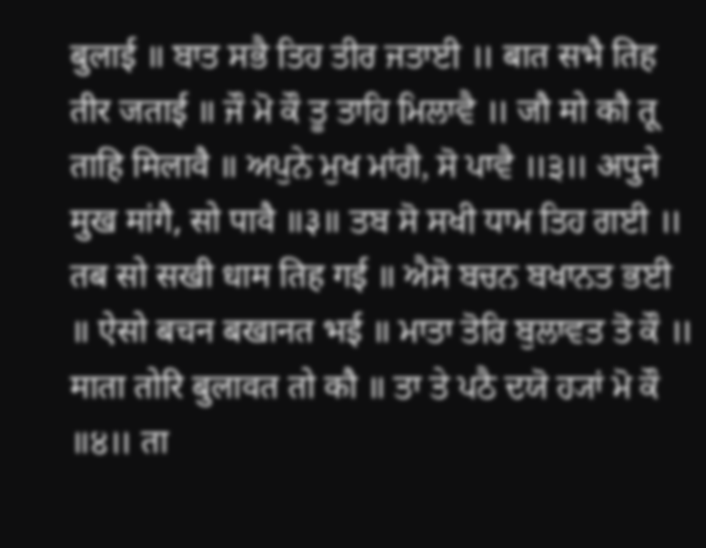बुलाई ॥ ਬਾਤ ਸਭੈ ਤਿਹ ਤੀਰ ਜਤਾਈ ॥ बात सभै तिह तीर जताई ॥ ਜੌ ਮੋ ਕੌ ਤੂ ਤਾਹਿ ਮਿਲਾਵੈ ॥ जौ मो कौ तू ताहि मिलावै ॥ ਅਪੁਨੇ ਮੁਖ ਮਾਂਗੈ, ਸੋ ਪਾਵੈ ॥੩॥ अपुने मुख मांगै, सो पावै ॥३॥ ਤਬ ਸੋ ਸਖੀ ਧਾਮ ਤਿਹ ਗਈ ॥ तब सो सखी धाम तिह गई ॥ ਐਸੋ ਬਚਨ ਬਖਾਨਤ ਭਈ ॥ ऐसो बचन बखानत भई ॥ ਮਾਤਾ ਤੋਰਿ ਬੁਲਾਵਤ ਤੋ ਕੌ ॥ माता तोरि बुलावत तो कौ ॥ ਤਾ ਤੇ ਪਠੈ ਦਯੋ ਹ੍ਯਾਂ ਮੋ ਕੌ ॥੪॥ ता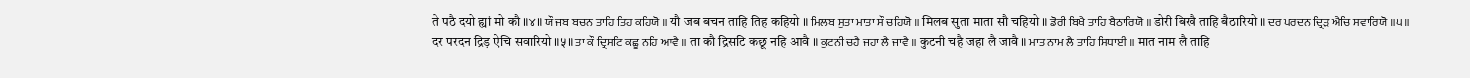ते पठै दयो ह्यां मो कौ ॥४॥ ਯੌ ਜਬ ਬਚਨ ਤਾਹਿ ਤਿਹ ਕਹਿਯੋ ॥ यौ जब बचन ताहि तिह कहियो ॥ ਮਿਲਬ ਸੁਤਾ ਮਾਤਾ ਸੌ ਚਹਿਯੋ ॥ मिलब सुता माता सौ चहियो ॥ ਡੋਰੀ ਬਿਖੈ ਤਾਹਿ ਬੈਠਾਰਿਯੋ ॥ डोरी बिखै ताहि बैठारियो ॥ ਦਰ ਪਰਦਨ ਦ੍ਰਿੜ ਐਚਿ ਸਵਾਰਿਯੋ ॥੫॥ दर परदन द्रिड़ ऐचि सवारियो ॥५॥ ਤਾ ਕੌ ਦ੍ਰਿਸਟਿ ਕਛੂ ਨਹਿ ਆਵੈ ॥ ता कौ द्रिसटि कछू नहि आवै ॥ ਕੁਟਨੀ ਚਹੈ ਜਹਾ ਲੈ ਜਾਵੈ ॥ कुटनी चहै जहा लै जावै ॥ ਮਾਤ ਨਾਮ ਲੈ ਤਾਹਿ ਸਿਧਾਈ ॥ मात नाम लै ताहि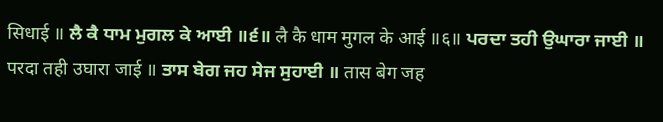सिधाई ॥ ਲੈ ਕੈ ਧਾਮ ਮੁਗਲ ਕੇ ਆਈ ॥੬॥ लै कै धाम मुगल के आई ॥६॥ ਪਰਦਾ ਤਹੀ ਉਘਾਰਾ ਜਾਈ ॥ परदा तही उघारा जाई ॥ ਤਾਸ ਬੇਗ ਜਹ ਸੇਜ ਸੁਹਾਈ ॥ तास बेग जह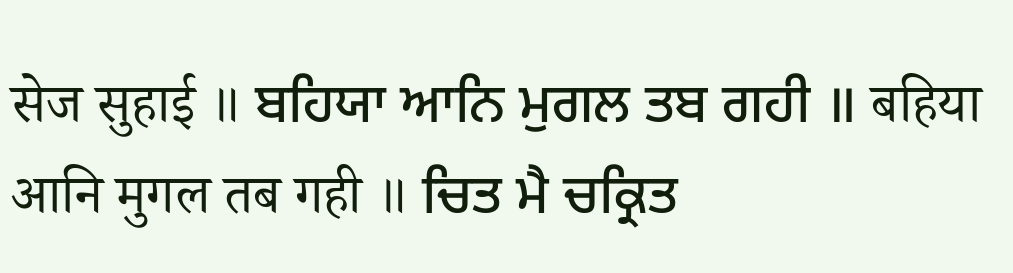सेज सुहाई ॥ ਬਹਿਯਾ ਆਨਿ ਮੁਗਲ ਤਬ ਗਹੀ ॥ बहिया आनि मुगल तब गही ॥ ਚਿਤ ਮੈ ਚਕ੍ਰਿਤ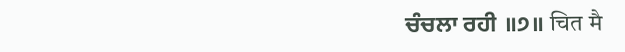ਚੰਚਲਾ ਰਹੀ ॥੭॥ चित मै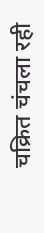चक्रित चंचला रही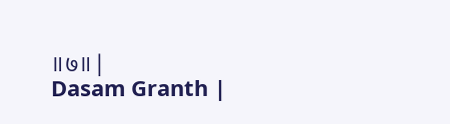॥७॥ |
Dasam Granth |